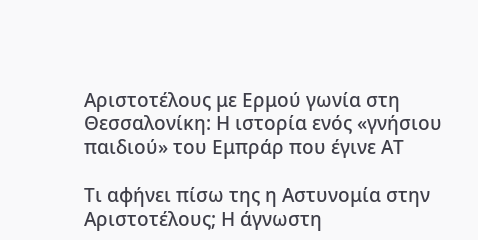Αριστοτέλους με Ερμού γωνία στη Θεσσαλονίκη: Η ιστορία ενός «γνήσιου παιδιού» του Εμπράρ που έγινε ΑΤ

Τι αφήνει πίσω της η Αστυνομία στην Αριστοτέλους; Η άγνωστη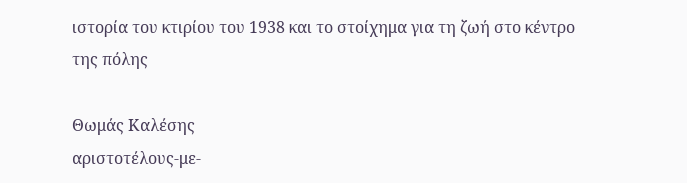ιστορία του κτιρίου του 1938 και το στοίχημα για τη ζωή στο κέντρο της πόλης

Θωμάς Καλέσης
αριστοτέλους-με-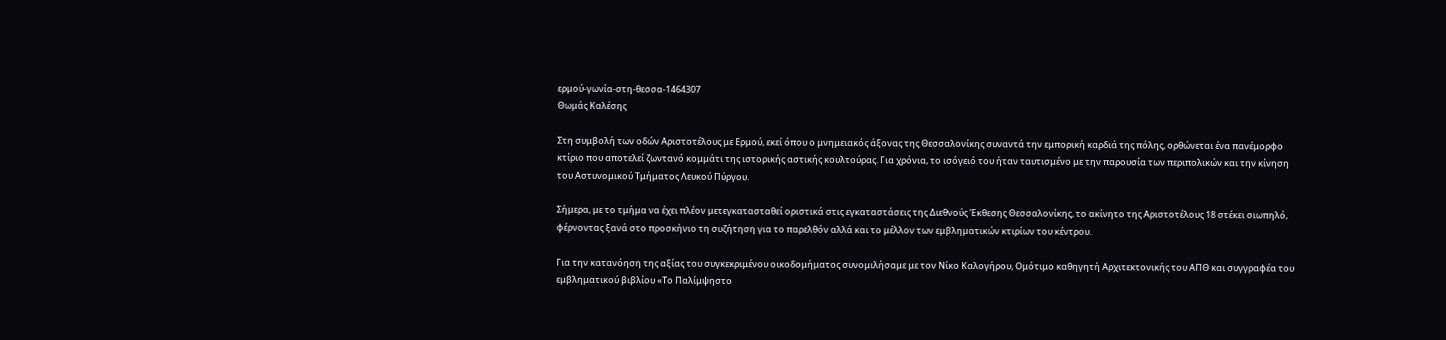ερμού-γωνία-στη-θεσσα-1464307
Θωμάς Καλέσης

Στη συμβολή των οδών Αριστοτέλους με Ερμού, εκεί όπου ο μνημειακός άξονας της Θεσσαλονίκης συναντά την εμπορική καρδιά της πόλης, ορθώνεται ένα πανέμορφο κτίριο που αποτελεί ζωντανό κομμάτι της ιστορικής αστικής κουλτούρας. Για χρόνια, το ισόγειό του ήταν ταυτισμένο με την παρουσία των περιπολικών και την κίνηση του Αστυνομικού Τμήματος Λευκού Πύργου.

Σήμερα, με το τμήμα να έχει πλέον μετεγκατασταθεί οριστικά στις εγκαταστάσεις της Διεθνούς Έκθεσης Θεσσαλονίκης, το ακίνητο της Αριστοτέλους 18 στέκει σιωπηλό, φέρνοντας ξανά στο προσκήνιο τη συζήτηση για το παρελθόν αλλά και το μέλλον των εμβληματικών κτιρίων του κέντρου.

Για την κατανόηση της αξίας του συγκεκριμένου οικοδομήματος συνομιλήσαμε με τον Νίκο Καλογήρου, Ομότιμο καθηγητή Αρχιτεκτονικής του ΑΠΘ και συγγραφέα του εμβληματικού βιβλίου «Το Παλίμψηστο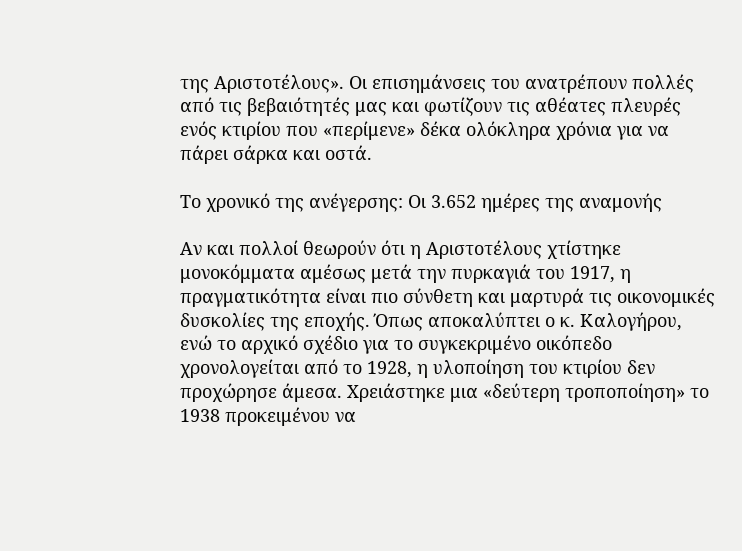της Αριστοτέλους». Οι επισημάνσεις του ανατρέπουν πολλές από τις βεβαιότητές μας και φωτίζουν τις αθέατες πλευρές ενός κτιρίου που «περίμενε» δέκα ολόκληρα χρόνια για να πάρει σάρκα και οστά.

Το χρονικό της ανέγερσης: Οι 3.652 ημέρες της αναμονής

Αν και πολλοί θεωρούν ότι η Αριστοτέλους χτίστηκε μονοκόμματα αμέσως μετά την πυρκαγιά του 1917, η πραγματικότητα είναι πιο σύνθετη και μαρτυρά τις οικονομικές δυσκολίες της εποχής. Όπως αποκαλύπτει ο κ. Καλογήρου, ενώ το αρχικό σχέδιο για το συγκεκριμένο οικόπεδο χρονολογείται από το 1928, η υλοποίηση του κτιρίου δεν προχώρησε άμεσα. Χρειάστηκε μια «δεύτερη τροποποίηση» το 1938 προκειμένου να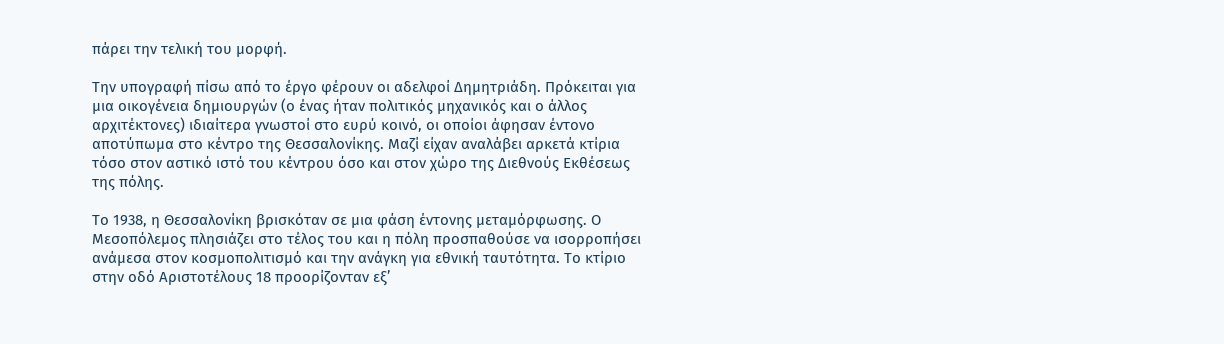πάρει την τελική του μορφή.

Την υπογραφή πίσω από το έργο φέρουν οι αδελφοί Δημητριάδη. Πρόκειται για μια οικογένεια δημιουργών (ο ένας ήταν πολιτικός μηχανικός και ο άλλος αρχιτέκτονες) ιδιαίτερα γνωστοί στο ευρύ κοινό, οι οποίοι άφησαν έντονο αποτύπωμα στο κέντρο της Θεσσαλονίκης. Μαζί είχαν αναλάβει αρκετά κτίρια τόσο στον αστικό ιστό του κέντρου όσο και στον χώρο της Διεθνούς Εκθέσεως της πόλης.

Το 1938, η Θεσσαλονίκη βρισκόταν σε μια φάση έντονης μεταμόρφωσης. Ο Μεσοπόλεμος πλησιάζει στο τέλος του και η πόλη προσπαθούσε να ισορροπήσει ανάμεσα στον κοσμοπολιτισμό και την ανάγκη για εθνική ταυτότητα. Το κτίριο στην οδό Αριστοτέλους 18 προορίζονταν εξ’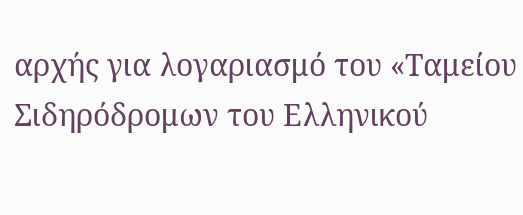αρχής για λογαριασμό του «Ταμείου Σιδηρόδρομων του Ελληνικού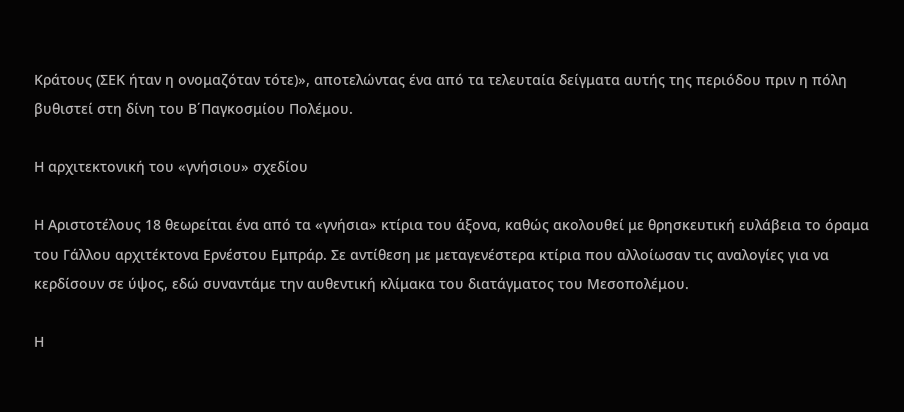Κράτους (ΣΕΚ ήταν η ονομαζόταν τότε)», αποτελώντας ένα από τα τελευταία δείγματα αυτής της περιόδου πριν η πόλη βυθιστεί στη δίνη του Β΄Παγκοσμίου Πολέμου.

Η αρχιτεκτονική του «γνήσιου» σχεδίου

Η Αριστοτέλους 18 θεωρείται ένα από τα «γνήσια» κτίρια του άξονα, καθώς ακολουθεί με θρησκευτική ευλάβεια το όραμα του Γάλλου αρχιτέκτονα Ερνέστου Εμπράρ. Σε αντίθεση με μεταγενέστερα κτίρια που αλλοίωσαν τις αναλογίες για να κερδίσουν σε ύψος, εδώ συναντάμε την αυθεντική κλίμακα του διατάγματος του Μεσοπολέμου.

Η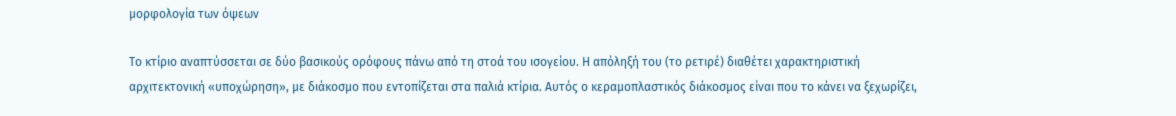μορφολογία των όψεων

Το κτίριο αναπτύσσεται σε δύο βασικούς ορόφους πάνω από τη στοά του ισογείου. Η απόληξή του (το ρετιρέ) διαθέτει χαρακτηριστική αρχιτεκτονική «υποχώρηση», με διάκοσμο που εντοπίζεται στα παλιά κτίρια. Αυτός ο κεραμοπλαστικός διάκοσμος είναι που το κάνει να ξεχωρίζει,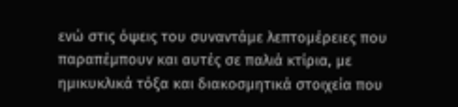ενώ στις όψεις του συναντάμε λεπτομέρειες που παραπέμπουν και αυτές σε παλιά κτίρια, με ημικυκλικά τόξα και διακοσμητικά στοιχεία που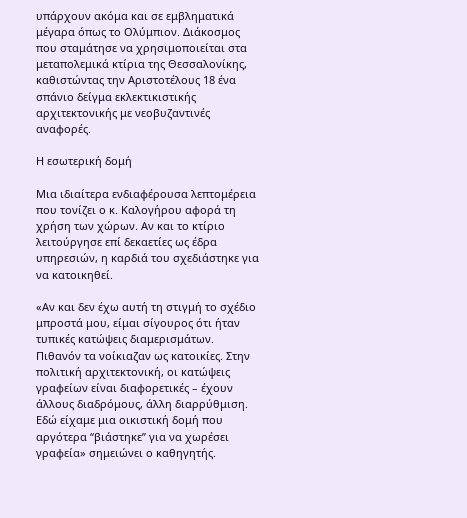υπάρχουν ακόμα και σε εμβληματικά μέγαρα όπως το Ολύμπιον. Διάκοσμος που σταμάτησε να χρησιμοποιείται στα μεταπολεμικά κτίρια της Θεσσαλονίκης, καθιστώντας την Αριστοτέλους 18 ένα σπάνιο δείγμα εκλεκτικιστικής αρχιτεκτονικής με νεοβυζαντινές αναφορές.

Η εσωτερική δομή

Μια ιδιαίτερα ενδιαφέρουσα λεπτομέρεια που τονίζει ο κ. Καλογήρου αφορά τη χρήση των χώρων. Αν και το κτίριο λειτούργησε επί δεκαετίες ως έδρα υπηρεσιών, η καρδιά του σχεδιάστηκε για να κατοικηθεί.

«Αν και δεν έχω αυτή τη στιγμή το σχέδιο μπροστά μου, είμαι σίγουρος ότι ήταν τυπικές κατώψεις διαμερισμάτων. Πιθανόν τα νοίκιαζαν ως κατοικίες. Στην πολιτική αρχιτεκτονική, οι κατώψεις γραφείων είναι διαφορετικές – έχουν άλλους διαδρόμους, άλλη διαρρύθμιση. Εδώ είχαμε μια οικιστική δομή που αργότερα “βιάστηκε” για να χωρέσει γραφεία» σημειώνει ο καθηγητής.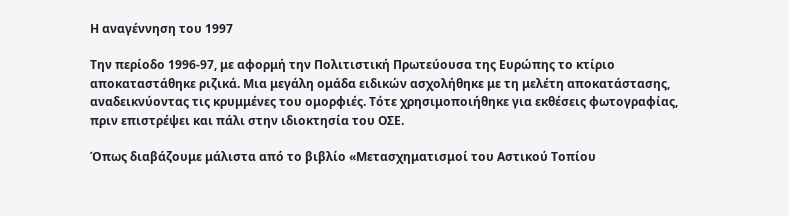Η αναγέννηση του 1997

Την περίοδο 1996-97, με αφορμή την Πολιτιστική Πρωτεύουσα της Ευρώπης το κτίριο αποκαταστάθηκε ριζικά. Μια μεγάλη ομάδα ειδικών ασχολήθηκε με τη μελέτη αποκατάστασης, αναδεικνύοντας τις κρυμμένες του ομορφιές. Τότε χρησιμοποιήθηκε για εκθέσεις φωτογραφίας, πριν επιστρέψει και πάλι στην ιδιοκτησία του ΟΣΕ.

Όπως διαβάζουμε μάλιστα από το βιβλίο «Μετασχηματισμοί του Αστικού Τοπίου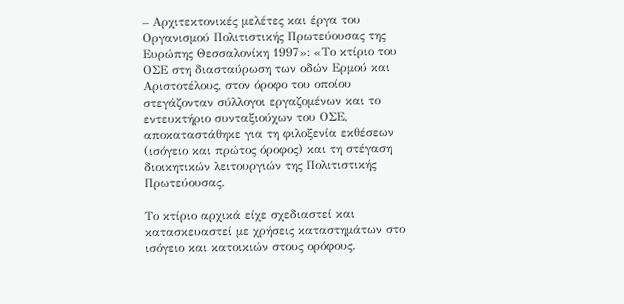– Αρχιτεκτονικές μελέτες και έργα του Οργανισμού Πολιτιστικής Πρωτεύουσας της Ευρώπης Θεσσαλονίκη 1997»: «Το κτίριο του ΟΣΕ στη διασταύρωση των οδών Ερμού και Αριστοτέλους, στον όροφο του οποίου στεγάζονταν σύλλογοι εργαζομένων και το εντευκτήριο συνταξιούχων του ΟΣΕ, αποκαταστάθηκε για τη φιλοξενία εκθέσεων (ισόγειο και πρώτος όροφος) και τη στέγαση διοικητικών λειτουργιών της Πολιτιστικής Πρωτεύουσας.

Το κτίριο αρχικά είχε σχεδιαστεί και κατασκευαστεί με χρήσεις καταστημάτων στο ισόγειο και κατοικιών στους ορόφους.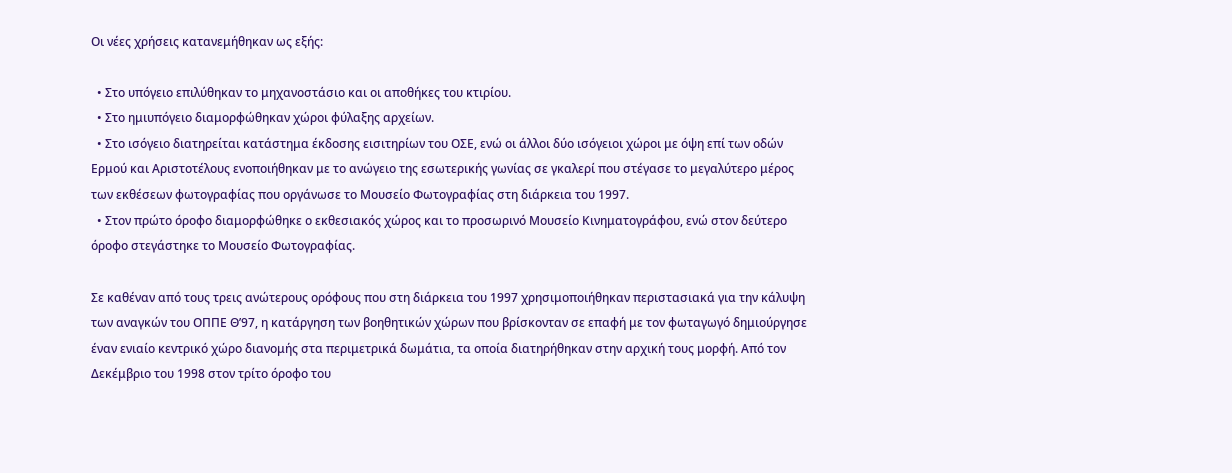Οι νέες χρήσεις κατανεμήθηκαν ως εξής:

  • Στο υπόγειο επιλύθηκαν το μηχανοστάσιο και οι αποθήκες του κτιρίου.
  • Στο ημιυπόγειο διαμορφώθηκαν χώροι φύλαξης αρχείων.
  • Στο ισόγειο διατηρείται κατάστημα έκδοσης εισιτηρίων του ΟΣΕ, ενώ οι άλλοι δύο ισόγειοι χώροι με όψη επί των οδών Ερμού και Αριστοτέλους ενοποιήθηκαν με το ανώγειο της εσωτερικής γωνίας σε γκαλερί που στέγασε το μεγαλύτερο μέρος των εκθέσεων φωτογραφίας που οργάνωσε το Μουσείο Φωτογραφίας στη διάρκεια του 1997.
  • Στον πρώτο όροφο διαμορφώθηκε ο εκθεσιακός χώρος και το προσωρινό Μουσείο Κινηματογράφου, ενώ στον δεύτερο όροφο στεγάστηκε το Μουσείο Φωτογραφίας.

Σε καθέναν από τους τρεις ανώτερους ορόφους που στη διάρκεια του 1997 χρησιμοποιήθηκαν περιστασιακά για την κάλυψη των αναγκών του ΟΠΠΕ Θ’97, η κατάργηση των βοηθητικών χώρων που βρίσκονταν σε επαφή με τον φωταγωγό δημιούργησε έναν ενιαίο κεντρικό χώρο διανομής στα περιμετρικά δωμάτια, τα οποία διατηρήθηκαν στην αρχική τους μορφή. Από τον Δεκέμβριο του 1998 στον τρίτο όροφο του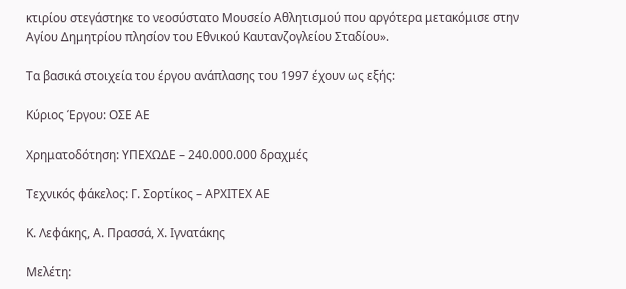κτιρίου στεγάστηκε το νεοσύστατο Μουσείο Αθλητισμού που αργότερα μετακόμισε στην Αγίου Δημητρίου πλησίον του Εθνικού Καυτανζογλείου Σταδίου».

Τα βασικά στοιχεία του έργου ανάπλασης του 1997 έχουν ως εξής:

Κύριος Έργου: ΟΣΕ ΑΕ

Χρηματοδότηση: ΥΠΕΧΩΔΕ – 240.000.000 δραχμές

Τεχνικός φάκελος: Γ. Σορτίκος – ΑΡΧΙΤΕΧ ΑΕ

Κ. Λεφάκης, Α. Πρασσά, Χ. Ιγνατάκης

Μελέτη: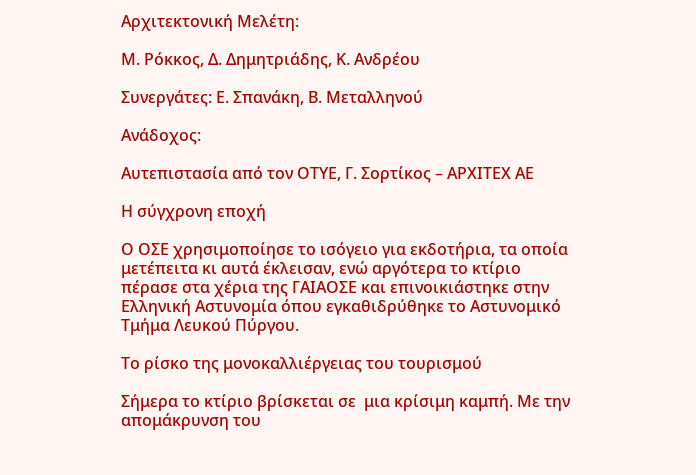Αρχιτεκτονική Μελέτη:

Μ. Ρόκκος, Δ. Δημητριάδης, Κ. Ανδρέου

Συνεργάτες: Ε. Σπανάκη, Β. Μεταλληνού

Ανάδοχος:

Αυτεπιστασία από τον ΟΤΥΕ, Γ. Σορτίκος – ΑΡΧΙΤΕΧ ΑΕ

Η σύγχρονη εποχή

Ο ΟΣΕ χρησιμοποίησε το ισόγειο για εκδοτήρια, τα οποία μετέπειτα κι αυτά έκλεισαν, ενώ αργότερα το κτίριο πέρασε στα χέρια της ΓΑΙΑΟΣΕ και επινοικιάστηκε στην Ελληνική Αστυνομία όπου εγκαθιδρύθηκε το Αστυνομικό Τμήμα Λευκού Πύργου.

Το ρίσκο της μονοκαλλιέργειας του τουρισμού

Σήμερα το κτίριο βρίσκεται σε  μια κρίσιμη καμπή. Με την απομάκρυνση του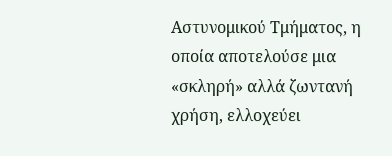Αστυνομικού Τμήματος, η  οποία αποτελούσε μια «σκληρή» αλλά ζωντανή χρήση, ελλοχεύει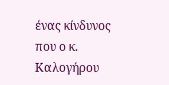ένας κίνδυνος που ο κ. Καλογήρου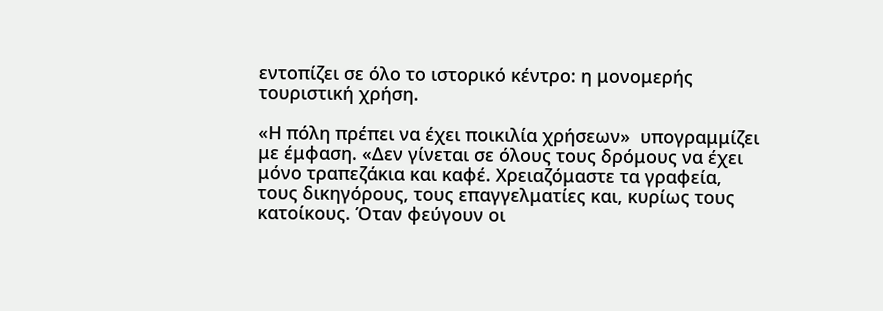εντοπίζει σε όλο το ιστορικό κέντρο: η μονομερής τουριστική χρήση.

«Η πόλη πρέπει να έχει ποικιλία χρήσεων»  υπογραμμίζει με έμφαση. «Δεν γίνεται σε όλους τους δρόμους να έχει μόνο τραπεζάκια και καφέ. Χρειαζόμαστε τα γραφεία, τους δικηγόρους, τους επαγγελματίες και, κυρίως τους κατοίκους. Όταν φεύγουν οι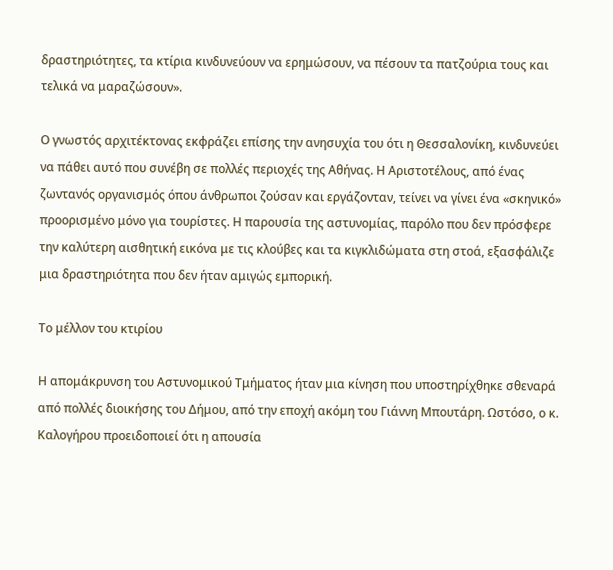δραστηριότητες, τα κτίρια κινδυνεύουν να ερημώσουν, να πέσουν τα πατζούρια τους και τελικά να μαραζώσουν».

Ο γνωστός αρχιτέκτονας εκφράζει επίσης την ανησυχία του ότι η Θεσσαλονίκη, κινδυνεύει να πάθει αυτό που συνέβη σε πολλές περιοχές της Αθήνας. Η Αριστοτέλους, από ένας ζωντανός οργανισμός όπου άνθρωποι ζούσαν και εργάζονταν, τείνει να γίνει ένα «σκηνικό» προορισμένο μόνο για τουρίστες. Η παρουσία της αστυνομίας, παρόλο που δεν πρόσφερε την καλύτερη αισθητική εικόνα με τις κλούβες και τα κιγκλιδώματα στη στοά, εξασφάλιζε μια δραστηριότητα που δεν ήταν αμιγώς εμπορική.

Το μέλλον του κτιρίου

Η απομάκρυνση του Αστυνομικού Τμήματος ήταν μια κίνηση που υποστηρίχθηκε σθεναρά από πολλές διοικήσης του Δήμου, από την εποχή ακόμη του Γιάννη Μπουτάρη. Ωστόσο, ο κ. Καλογήρου προειδοποιεί ότι η απουσία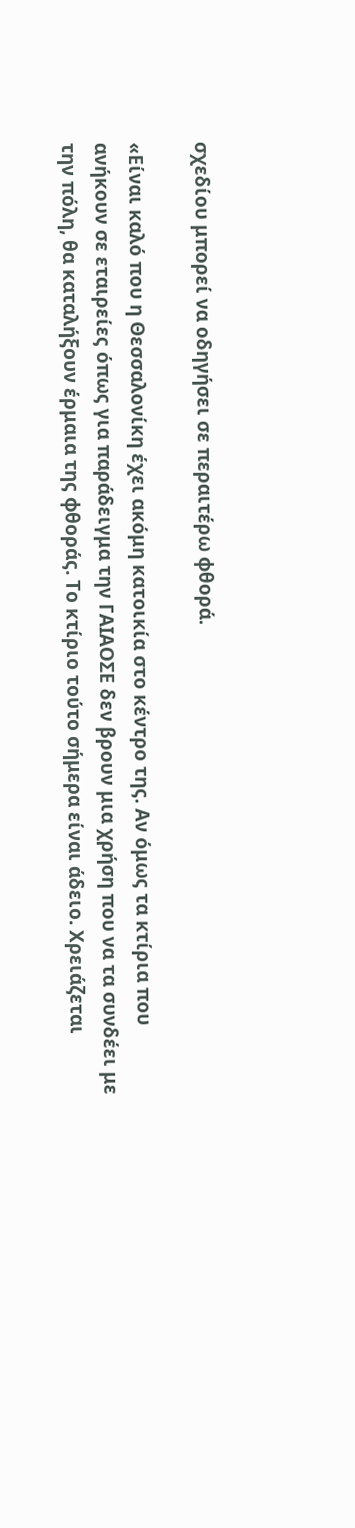σχεδίου μπορεί να οδηγήσει σε περαιτέρω φθορά.

«Είναι καλό που η Θεσσαλονίκη έχει ακόμη κατοικία στο κέντρο της. Αν όμως τα κτίρια που ανήκουν σε εταιρείες όπως για παράδειγμα την ΓΑΙΑΟΣΕ δεν βρουν μια χρήση που να τα συνδέει με την πόλη, θα καταλήξουν έρμαια της φθοράς. Το κτίριο τούτο σήμερα είναι άδειο. Χρειάζεται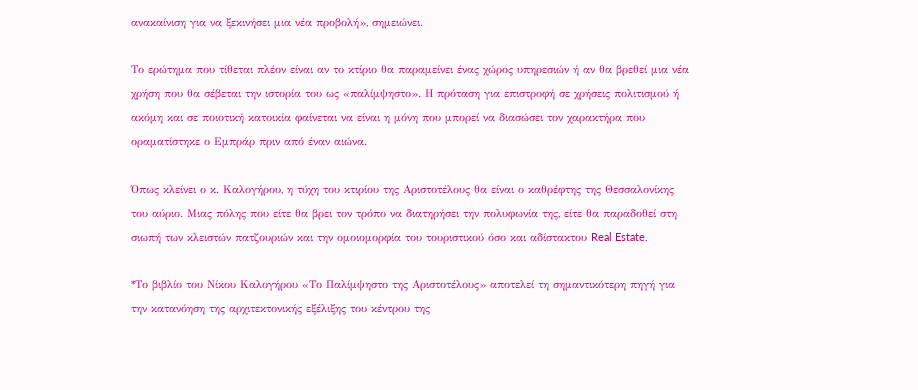ανακαίνιση για να ξεκινήσει μια νέα προβολή», σημειώνει.

Το ερώτημα που τίθεται πλέον είναι αν το κτίριο θα παραμείνει ένας χώρος υπηρεσιών ή αν θα βρεθεί μια νέα χρήση που θα σέβεται την ιστορία του ως «παλίμψηστο». Η πρόταση για επιστροφή σε χρήσεις πολιτισμού ή ακόμη και σε ποιοτική κατοικία φαίνεται να είναι η μόνη που μπορεί να διασώσει τον χαρακτήρα που οραματίστηκε ο Εμπράρ πριν από έναν αιώνα.

Όπως κλείνει ο κ. Καλογήρου, η τύχη του κτιρίου της Αριστοτέλους θα είναι ο καθρέφτης της Θεσσαλονίκης του αύριο. Μιας πόλης που είτε θα βρει τον τρόπο να διατηρήσει την πολυφωνία της, είτε θα παραδοθεί στη σιωπή των κλειστών πατζουριών και την ομοιομορφία του τουριστικού όσο και αδίστακτου Real Estate.

*Το βιβλίο του Νίκου Καλογήρου «Το Παλίμψηστο της Αριστοτέλους» αποτελεί τη σημαντικότερη πηγή για την κατανόηση της αρχιτεκτονικής εξέλιξης του κέντρου της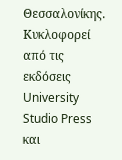Θεσσαλονίκης. Κυκλοφορεί από τις εκδόσεις University Studio Press και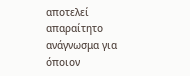αποτελεί απαραίτητο ανάγνωσμα για όποιον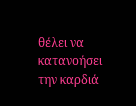θέλει να κατανοήσει την καρδιά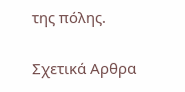της πόλης.

Σχετικά Αρθρα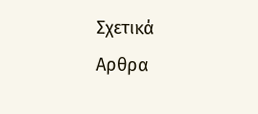Σχετικά Αρθρα